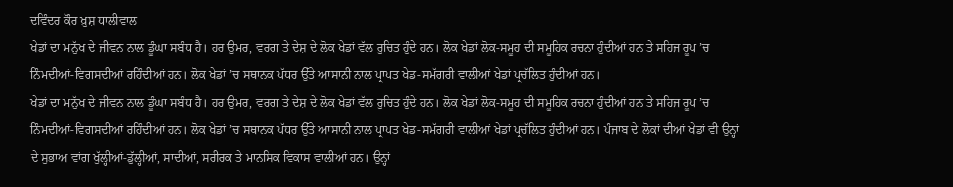ਦਵਿੰਦਰ ਕੌਰ ਖ਼ੁਸ਼ ਧਾਲੀਵਾਲ
ਖੇਡਾਂ ਦਾ ਮਨੁੱਖ ਦੇ ਜੀਵਨ ਨਾਲ ਡੂੰਘਾ ਸਬੰਧ ਹੈ। ਹਰ ਉਮਰ, ਵਰਗ ਤੇ ਦੇਸ਼ ਦੇ ਲੋਕ ਖੇਡਾਂ ਵੱਲ ਰੁਚਿਤ ਹੁੰਦੇ ਹਨ। ਲੋਕ ਖੇਡਾਂ ਲੋਕ-ਸਮੂਹ ਦੀ ਸਮੂਹਿਕ ਰਚਨਾ ਹੁੰਦੀਆਂ ਹਨ ਤੇ ਸਹਿਜ ਰੂਪ ’ਚ ਨਿੰਮਦੀਆਂ-ਵਿਗਸਦੀਆਂ ਰਹਿੰਦੀਆਂ ਹਨ। ਲੋਕ ਖੇਡਾਂ ’ਚ ਸਥਾਨਕ ਪੱਧਰ ਉੱਤੇ ਆਸਾਨੀ ਨਾਲ ਪ੍ਰਾਪਤ ਖੇਡ-ਸਮੱਗਰੀ ਵਾਲੀਆਂ ਖੇਡਾਂ ਪ੍ਰਚੱਲਿਤ ਹੁੰਦੀਆਂ ਹਨ।
ਖੇਡਾਂ ਦਾ ਮਨੁੱਖ ਦੇ ਜੀਵਨ ਨਾਲ ਡੂੰਘਾ ਸਬੰਧ ਹੈ। ਹਰ ਉਮਰ, ਵਰਗ ਤੇ ਦੇਸ਼ ਦੇ ਲੋਕ ਖੇਡਾਂ ਵੱਲ ਰੁਚਿਤ ਹੁੰਦੇ ਹਨ। ਲੋਕ ਖੇਡਾਂ ਲੋਕ-ਸਮੂਹ ਦੀ ਸਮੂਹਿਕ ਰਚਨਾ ਹੁੰਦੀਆਂ ਹਨ ਤੇ ਸਹਿਜ ਰੂਪ ’ਚ ਨਿੰਮਦੀਆਂ-ਵਿਗਸਦੀਆਂ ਰਹਿੰਦੀਆਂ ਹਨ। ਲੋਕ ਖੇਡਾਂ ’ਚ ਸਥਾਨਕ ਪੱਧਰ ਉੱਤੇ ਆਸਾਨੀ ਨਾਲ ਪ੍ਰਾਪਤ ਖੇਡ-ਸਮੱਗਰੀ ਵਾਲੀਆਂ ਖੇਡਾਂ ਪ੍ਰਚੱਲਿਤ ਹੁੰਦੀਆਂ ਹਨ। ਪੰਜਾਬ ਦੇ ਲੋਕਾਂ ਦੀਆਂ ਖੇਡਾਂ ਵੀ ਉਨ੍ਹਾਂ ਦੇ ਸੁਭਾਅ ਵਾਂਗ ਖੁੱਲ੍ਹੀਆਂ-ਡੁੱਲ੍ਹੀਆਂ, ਸਾਦੀਆਂ, ਸਰੀਰਕ ਤੇ ਮਾਨਸਿਕ ਵਿਕਾਸ ਵਾਲੀਆਂ ਹਨ। ਉਨ੍ਹਾਂ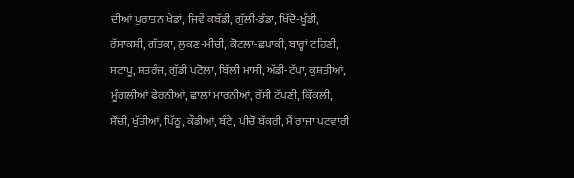ਦੀਆਂ ਪੁਰਾਤਨ ਖੇਡਾਂ, ਜਿਵੇਂ ਕਬੱਡੀ, ਗੁੱਲੀ-ਡੰਡਾ, ਖਿੱਦੋ-ਖੂੰਡੀ, ਰੱਸਾਕਸ਼ੀ, ਗੱਤਕਾ, ਲੁਕਣ-ਮੀਚੀ, ਕੋਟਲਾ-ਛਪਾਕੀ, ਬਾਰ੍ਹਾਂ ਟਹਿਣੀ, ਸਟਾਪੂ, ਸ਼ਤਰੰਜ, ਗੁੱਡੀ ਪਟੋਲਾ, ਬਿੱਲੀ ਮਾਸੀ, ਅੱਡੀ-ਟੱਪਾ, ਕੁਸ਼ਤੀਆਂ, ਮੂੰਗਲੀਆਂ ਫੇਰਨੀਆਂ, ਛਾਲਾਂ ਮਾਰਨੀਆਂ, ਰੱਸੀ ਟੱਪਣੀ, ਕਿੱਕਲੀ, ਸੌਂਚੀ, ਖੁੱਤੀਆਂ, ਪਿੱਠੂ, ਕੌਡੀਆਂ, ਬੰਟੇ, ਪੀਚੋ ਬੱਕਰੀ, ਮੈਂ ਰਾਜਾ ਪਟਵਾਰੀ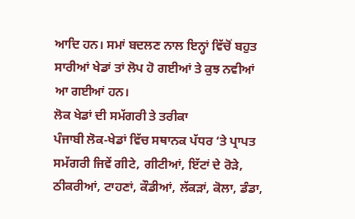ਆਦਿ ਹਨ। ਸਮਾਂ ਬਦਲਣ ਨਾਲ ਇਨ੍ਹਾਂ ਵਿੱਚੋਂ ਬਹੁਤ ਸਾਰੀਆਂ ਖੇਡਾਂ ਤਾਂ ਲੋਪ ਹੋ ਗਈਆਂ ਤੇ ਕੁਝ ਨਵੀਆਂ ਆ ਗਈਆਂ ਹਨ।
ਲੋਕ ਖੇਡਾਂ ਦੀ ਸਮੱਗਰੀ ਤੇ ਤਰੀਕਾ
ਪੰਜਾਬੀ ਲੋਕ-ਖੇਡਾਂ ਵਿੱਚ ਸਥਾਨਕ ਪੱਧਰ ‘ਤੇ ਪ੍ਰਾਪਤ ਸਮੱਗਰੀ ਜਿਵੇਂ ਗੀਟੇ, ਗੀਟੀਆਂ, ਇੱਟਾਂ ਦੇ ਰੋੜੇ, ਠੀਕਰੀਆਂ, ਟਾਹਣਾਂ, ਕੌਡੀਆਂ, ਲੱਕੜਾਂ, ਕੋਲਾ, ਡੰਡਾ,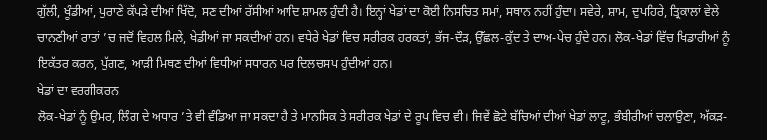ਗੁੱਲੀ, ਖੂੰਡੀਆਂ, ਪੁਰਾਣੇ ਕੱਪੜੇ ਦੀਆਂ ਖਿੱਦੋ, ਸਣ ਦੀਆਂ ਰੱਸੀਆਂ ਆਦਿ ਸ਼ਾਮਲ ਹੁੰਦੀ ਹੈ। ਇਨ੍ਹਾਂ ਖੇਡਾਂ ਦਾ ਕੋਈ ਨਿਸਚਿਤ ਸਮਾਂ, ਸਥਾਨ ਨਹੀਂ ਹੁੰਦਾ। ਸਵੇਰੇ, ਸ਼ਾਮ, ਦੁਪਹਿਰੇ, ਤ੍ਰਿਕਾਲਾਂ ਵੇਲੇ ਚਾਨਣੀਆਂ ਰਾਤਾਂ ’ਚ ਜਦੋਂ ਵਿਹਲ ਮਿਲੇ, ਖੇਡੀਆਂ ਜਾ ਸਕਦੀਆਂ ਹਨ। ਵਧੇਰੇ ਖੇਡਾਂ ਵਿਚ ਸਰੀਰਕ ਹਰਕਤਾਂ, ਭੱਜ-ਦੌੜ, ਉੱਛਲ-ਕੁੱਦ ਤੇ ਦਾਅ-ਪੇਚ ਹੁੰਦੇ ਹਨ। ਲੋਕ-ਖੇਡਾਂ ਵਿੱਚ ਖਿਡਾਰੀਆਂ ਨੂੰ ਇਕੱਤਰ ਕਰਨ, ਪੁੱਗਣ, ਆੜੀ ਮਿਥਣ ਦੀਆਂ ਵਿਧੀਆਂ ਸਧਾਰਨ ਪਰ ਦਿਲਚਸਪ ਹੁੰਦੀਆਂ ਹਨ।
ਖੇਡਾਂ ਦਾ ਵਰਗੀਕਰਨ
ਲੋਕ-ਖੇਡਾਂ ਨੂੰ ਉਮਰ, ਲਿੰਗ ਦੇ ਅਧਾਰ ’ਤੇ ਵੀ ਵੰਡਿਆ ਜਾ ਸਕਦਾ ਹੈ ਤੇ ਮਾਨਸਿਕ ਤੇ ਸਰੀਰਕ ਖੇਡਾਂ ਦੇ ਰੂਪ ਵਿਚ ਵੀ। ਜਿਵੇਂ ਛੋਟੇ ਬੱਚਿਆਂ ਦੀਆਂ ਖੇਡਾਂ ਲਾਟੂ, ਭੰਬੀਰੀਆਂ ਚਲਾਉਣਾ, ਅੱਕੜ-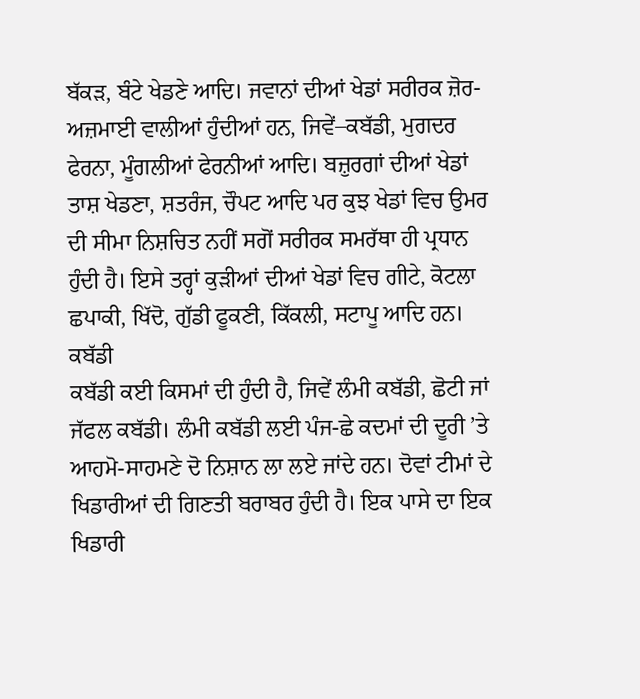ਬੱਕੜ, ਬੰਟੇ ਖੇਡਣੇ ਆਦਿ। ਜਵਾਨਾਂ ਦੀਆਂ ਖੇਡਾਂ ਸਰੀਰਕ ਜ਼ੋਰ-ਅਜ਼ਮਾਈ ਵਾਲੀਆਂ ਹੁੰਦੀਆਂ ਹਨ, ਜਿਵੇਂ–ਕਬੱਡੀ, ਮੁਗਦਰ ਫੇਰਨਾ, ਮੂੰਗਲੀਆਂ ਫੇਰਨੀਆਂ ਆਦਿ। ਬਜ਼ੁਰਗਾਂ ਦੀਆਂ ਖੇਡਾਂ ਤਾਸ਼ ਖੇਡਣਾ, ਸ਼ਤਰੰਜ, ਚੌਪਟ ਆਦਿ ਪਰ ਕੁਝ ਖੇਡਾਂ ਵਿਚ ਉਮਰ ਦੀ ਸੀਮਾ ਨਿਸ਼ਚਿਤ ਨਹੀਂ ਸਗੋਂ ਸਰੀਰਕ ਸਮਰੱਥਾ ਹੀ ਪ੍ਰਧਾਨ ਹੁੰਦੀ ਹੈ। ਇਸੇ ਤਰ੍ਹਾਂ ਕੁੜੀਆਂ ਦੀਆਂ ਖੇਡਾਂ ਵਿਚ ਗੀਟੇ, ਕੋਟਲਾ ਛਪਾਕੀ, ਖਿੱਦੋ, ਗੁੱਡੀ ਫੂਕਣੀ, ਕਿੱਕਲੀ, ਸਟਾਪੂ ਆਦਿ ਹਨ।
ਕਬੱਡੀ
ਕਬੱਡੀ ਕਈ ਕਿਸਮਾਂ ਦੀ ਹੁੰਦੀ ਹੈ, ਜਿਵੇਂ ਲੰਮੀ ਕਬੱਡੀ, ਛੋਟੀ ਜਾਂ ਜੱਫਲ ਕਬੱਡੀ। ਲੰਮੀ ਕਬੱਡੀ ਲਈ ਪੰਜ-ਛੇ ਕਦਮਾਂ ਦੀ ਦੂਰੀ ’ਤੇ ਆਹਮੋ-ਸਾਹਮਣੇ ਦੋ ਨਿਸ਼ਾਨ ਲਾ ਲਏ ਜਾਂਦੇ ਹਨ। ਦੋਵਾਂ ਟੀਮਾਂ ਦੇ ਖਿਡਾਰੀਆਂ ਦੀ ਗਿਣਤੀ ਬਰਾਬਰ ਹੁੰਦੀ ਹੈ। ਇਕ ਪਾਸੇ ਦਾ ਇਕ ਖਿਡਾਰੀ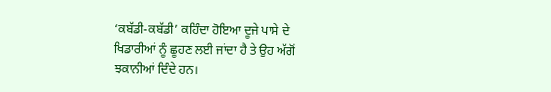‘ਕਬੱਡੀ-ਕਬੱਡੀ’ ਕਹਿੰਦਾ ਹੋਇਆ ਦੂਜੇ ਪਾਸੇ ਦੇ ਖਿਡਾਰੀਆਂ ਨੂੰ ਛੂਹਣ ਲਈ ਜਾਂਦਾ ਹੈ ਤੇ ਉਹ ਅੱਗੋਂ ਝਕਾਨੀਆਂ ਦਿੰਦੇ ਹਨ।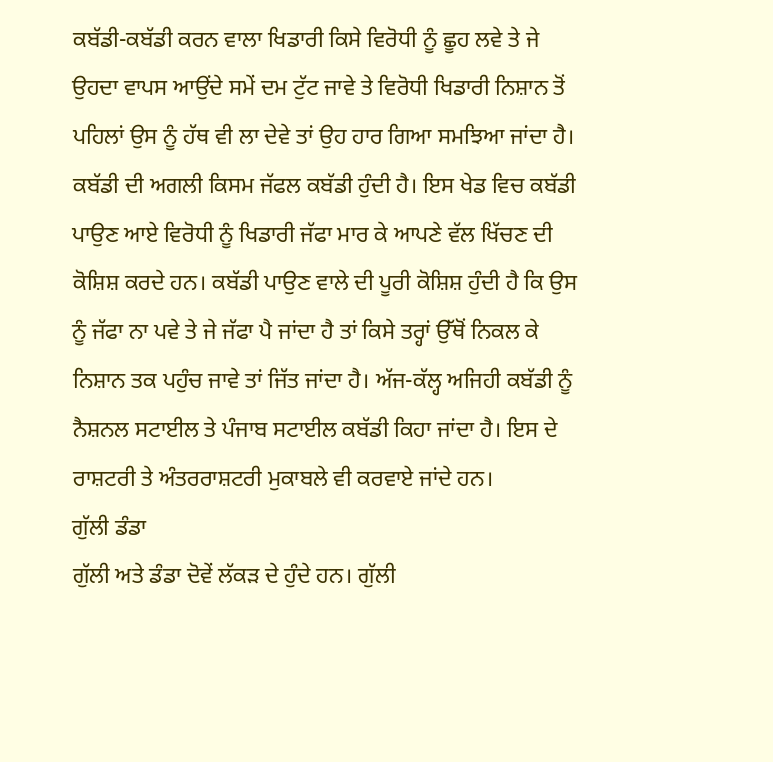ਕਬੱਡੀ-ਕਬੱਡੀ ਕਰਨ ਵਾਲਾ ਖਿਡਾਰੀ ਕਿਸੇ ਵਿਰੋਧੀ ਨੂੰ ਛੂਹ ਲਵੇ ਤੇ ਜੇ ਉਹਦਾ ਵਾਪਸ ਆਉਂਦੇ ਸਮੇਂ ਦਮ ਟੁੱਟ ਜਾਵੇ ਤੇ ਵਿਰੋਧੀ ਖਿਡਾਰੀ ਨਿਸ਼ਾਨ ਤੋਂ ਪਹਿਲਾਂ ਉਸ ਨੂੰ ਹੱਥ ਵੀ ਲਾ ਦੇਵੇ ਤਾਂ ਉਹ ਹਾਰ ਗਿਆ ਸਮਝਿਆ ਜਾਂਦਾ ਹੈ। ਕਬੱਡੀ ਦੀ ਅਗਲੀ ਕਿਸਮ ਜੱਫਲ ਕਬੱਡੀ ਹੁੰਦੀ ਹੈ। ਇਸ ਖੇਡ ਵਿਚ ਕਬੱਡੀ ਪਾਉਣ ਆਏ ਵਿਰੋਧੀ ਨੂੰ ਖਿਡਾਰੀ ਜੱਫਾ ਮਾਰ ਕੇ ਆਪਣੇ ਵੱਲ ਖਿੱਚਣ ਦੀ ਕੋਸ਼ਿਸ਼ ਕਰਦੇ ਹਨ। ਕਬੱਡੀ ਪਾਉਣ ਵਾਲੇ ਦੀ ਪੂਰੀ ਕੋਸ਼ਿਸ਼ ਹੁੰਦੀ ਹੈ ਕਿ ਉਸ ਨੂੰ ਜੱਫਾ ਨਾ ਪਵੇ ਤੇ ਜੇ ਜੱਫਾ ਪੈ ਜਾਂਦਾ ਹੈ ਤਾਂ ਕਿਸੇ ਤਰ੍ਹਾਂ ਉੱਥੋਂ ਨਿਕਲ ਕੇ ਨਿਸ਼ਾਨ ਤਕ ਪਹੁੰਚ ਜਾਵੇ ਤਾਂ ਜਿੱਤ ਜਾਂਦਾ ਹੈ। ਅੱਜ-ਕੱਲ੍ਹ ਅਜਿਹੀ ਕਬੱਡੀ ਨੂੰ ਨੈਸ਼ਨਲ ਸਟਾਈਲ ਤੇ ਪੰਜਾਬ ਸਟਾਈਲ ਕਬੱਡੀ ਕਿਹਾ ਜਾਂਦਾ ਹੈ। ਇਸ ਦੇ ਰਾਸ਼ਟਰੀ ਤੇ ਅੰਤਰਰਾਸ਼ਟਰੀ ਮੁਕਾਬਲੇ ਵੀ ਕਰਵਾਏ ਜਾਂਦੇ ਹਨ।
ਗੁੱਲੀ ਡੰਡਾ
ਗੁੱਲੀ ਅਤੇ ਡੰਡਾ ਦੋਵੇਂ ਲੱਕੜ ਦੇ ਹੁੰਦੇ ਹਨ। ਗੁੱਲੀ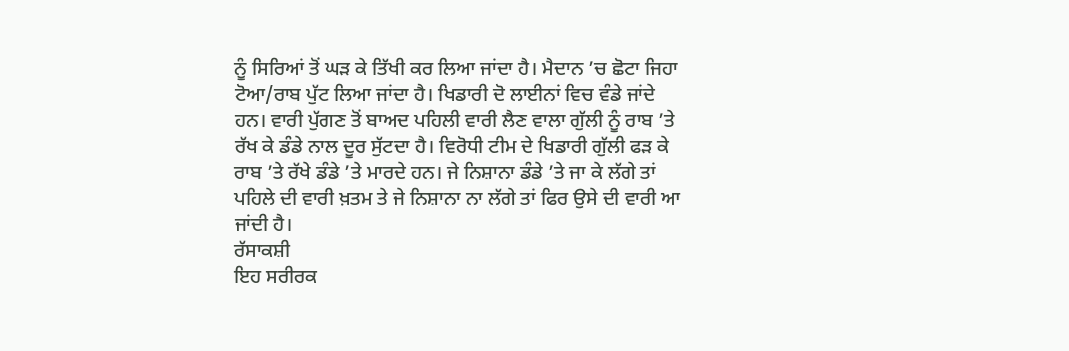ਨੂੰ ਸਿਰਿਆਂ ਤੋਂ ਘੜ ਕੇ ਤਿੱਖੀ ਕਰ ਲਿਆ ਜਾਂਦਾ ਹੈ। ਮੈਦਾਨ ’ਚ ਛੋਟਾ ਜਿਹਾ ਟੋਆ/ਰਾਬ ਪੁੱਟ ਲਿਆ ਜਾਂਦਾ ਹੈ। ਖਿਡਾਰੀ ਦੋ ਲਾਈਨਾਂ ਵਿਚ ਵੰਡੇ ਜਾਂਦੇ ਹਨ। ਵਾਰੀ ਪੁੱਗਣ ਤੋਂ ਬਾਅਦ ਪਹਿਲੀ ਵਾਰੀ ਲੈਣ ਵਾਲਾ ਗੁੱਲੀ ਨੂੰ ਰਾਬ ’ਤੇ ਰੱਖ ਕੇ ਡੰਡੇ ਨਾਲ ਦੂਰ ਸੁੱਟਦਾ ਹੈ। ਵਿਰੋਧੀ ਟੀਮ ਦੇ ਖਿਡਾਰੀ ਗੁੱਲੀ ਫੜ ਕੇ ਰਾਬ ’ਤੇ ਰੱਖੇ ਡੰਡੇ ’ਤੇ ਮਾਰਦੇ ਹਨ। ਜੇ ਨਿਸ਼ਾਨਾ ਡੰਡੇ ’ਤੇ ਜਾ ਕੇ ਲੱਗੇ ਤਾਂ ਪਹਿਲੇ ਦੀ ਵਾਰੀ ਖ਼ਤਮ ਤੇ ਜੇ ਨਿਸ਼ਾਨਾ ਨਾ ਲੱਗੇ ਤਾਂ ਫਿਰ ਉਸੇ ਦੀ ਵਾਰੀ ਆ ਜਾਂਦੀ ਹੈ।
ਰੱਸਾਕਸ਼ੀ
ਇਹ ਸਰੀਰਕ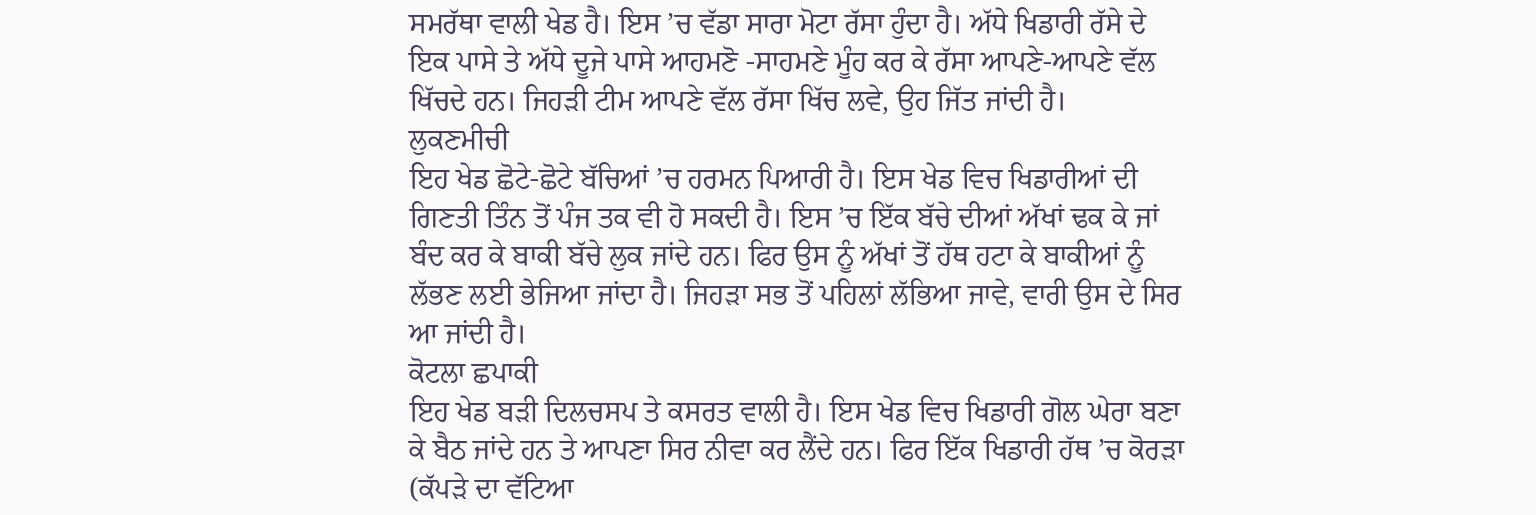ਸਮਰੱਥਾ ਵਾਲੀ ਖੇਡ ਹੈ। ਇਸ ’ਚ ਵੱਡਾ ਸਾਰਾ ਮੋਟਾ ਰੱਸਾ ਹੁੰਦਾ ਹੈ। ਅੱਧੇ ਖਿਡਾਰੀ ਰੱਸੇ ਦੇ ਇਕ ਪਾਸੇ ਤੇ ਅੱਧੇ ਦੂਜੇ ਪਾਸੇ ਆਹਮਣੋ -ਸਾਹਮਣੇ ਮੂੰਹ ਕਰ ਕੇ ਰੱਸਾ ਆਪਣੇ-ਆਪਣੇ ਵੱਲ ਖਿੱਚਦੇ ਹਨ। ਜਿਹੜੀ ਟੀਮ ਆਪਣੇ ਵੱਲ ਰੱਸਾ ਖਿੱਚ ਲਵੇ, ਉਹ ਜਿੱਤ ਜਾਂਦੀ ਹੈ।
ਲੁਕਣਮੀਚੀ
ਇਹ ਖੇਡ ਛੋਟੇ-ਛੋਟੇ ਬੱਚਿਆਂ ’ਚ ਹਰਮਨ ਪਿਆਰੀ ਹੈ। ਇਸ ਖੇਡ ਵਿਚ ਖਿਡਾਰੀਆਂ ਦੀ ਗਿਣਤੀ ਤਿੰਨ ਤੋਂ ਪੰਜ ਤਕ ਵੀ ਹੋ ਸਕਦੀ ਹੈ। ਇਸ ’ਚ ਇੱਕ ਬੱਚੇ ਦੀਆਂ ਅੱਖਾਂ ਢਕ ਕੇ ਜਾਂ ਬੰਦ ਕਰ ਕੇ ਬਾਕੀ ਬੱਚੇ ਲੁਕ ਜਾਂਦੇ ਹਨ। ਫਿਰ ਉਸ ਨੂੰ ਅੱਖਾਂ ਤੋਂ ਹੱਥ ਹਟਾ ਕੇ ਬਾਕੀਆਂ ਨੂੰ ਲੱਭਣ ਲਈ ਭੇਜਿਆ ਜਾਂਦਾ ਹੈ। ਜਿਹੜਾ ਸਭ ਤੋਂ ਪਹਿਲਾਂ ਲੱਭਿਆ ਜਾਵੇ, ਵਾਰੀ ਉਸ ਦੇ ਸਿਰ ਆ ਜਾਂਦੀ ਹੈ।
ਕੋਟਲਾ ਛਪਾਕੀ
ਇਹ ਖੇਡ ਬੜੀ ਦਿਲਚਸਪ ਤੇ ਕਸਰਤ ਵਾਲੀ ਹੈ। ਇਸ ਖੇਡ ਵਿਚ ਖਿਡਾਰੀ ਗੋਲ ਘੇਰਾ ਬਣਾ ਕੇ ਬੈਠ ਜਾਂਦੇ ਹਨ ਤੇ ਆਪਣਾ ਸਿਰ ਨੀਵਾ ਕਰ ਲੈਂਦੇ ਹਨ। ਫਿਰ ਇੱਕ ਖਿਡਾਰੀ ਹੱਥ ’ਚ ਕੋਰੜਾ (ਕੱਪੜੇ ਦਾ ਵੱਟਿਆ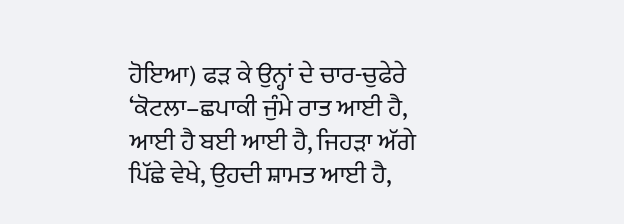ਹੋਇਆ) ਫੜ ਕੇ ਉਨ੍ਹਾਂ ਦੇ ਚਾਰ-ਚੁਫੇਰੇ ‘ਕੋਟਲਾ–ਛਪਾਕੀ ਜੁੰਮੇ ਰਾਤ ਆਈ ਹੈ, ਆਈ ਹੈ ਬਈ ਆਈ ਹੈ, ਜਿਹੜਾ ਅੱਗੇ ਪਿੱਛੇ ਵੇਖੇ, ਉਹਦੀ ਸ਼ਾਮਤ ਆਈ ਹੈ,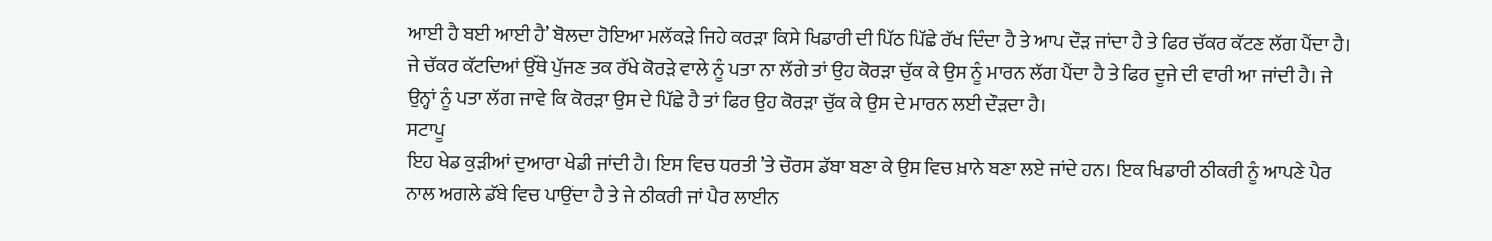ਆਈ ਹੈ ਬਈ ਆਈ ਹੈ’ ਬੋਲਦਾ ਹੋਇਆ ਮਲੱਕੜੇ ਜਿਹੇ ਕਰੜਾ ਕਿਸੇ ਖਿਡਾਰੀ ਦੀ ਪਿੱਠ ਪਿੱਛੇ ਰੱਖ ਦਿੰਦਾ ਹੈ ਤੇ ਆਪ ਦੌੜ ਜਾਂਦਾ ਹੈ ਤੇ ਫਿਰ ਚੱਕਰ ਕੱਟਣ ਲੱਗ ਪੈਂਦਾ ਹੈ। ਜੇ ਚੱਕਰ ਕੱਟਦਿਆਂ ਉੱਥੇ ਪੁੱਜਣ ਤਕ ਰੱਖੇ ਕੋਰੜੇ ਵਾਲੇ ਨੂੰ ਪਤਾ ਨਾ ਲੱਗੇ ਤਾਂ ਉਹ ਕੋਰੜਾ ਚੁੱਕ ਕੇ ਉਸ ਨੂੰ ਮਾਰਨ ਲੱਗ ਪੈਂਦਾ ਹੈ ਤੇ ਫਿਰ ਦੂਜੇ ਦੀ ਵਾਰੀ ਆ ਜਾਂਦੀ ਹੈ। ਜੇ ਉਨ੍ਹਾਂ ਨੂੰ ਪਤਾ ਲੱਗ ਜਾਵੇ ਕਿ ਕੋਰੜਾ ਉਸ ਦੇ ਪਿੱਛੇ ਹੈ ਤਾਂ ਫਿਰ ਉਹ ਕੋਰੜਾ ਚੁੱਕ ਕੇ ਉਸ ਦੇ ਮਾਰਨ ਲਈ ਦੌੜਦਾ ਹੈ।
ਸਟਾਪੂ
ਇਹ ਖੇਡ ਕੁੜੀਆਂ ਦੁਆਰਾ ਖੇਡੀ ਜਾਂਦੀ ਹੈ। ਇਸ ਵਿਚ ਧਰਤੀ ’ਤੇ ਚੌਰਸ ਡੱਬਾ ਬਣਾ ਕੇ ਉਸ ਵਿਚ ਖ਼ਾਨੇ ਬਣਾ ਲਏ ਜਾਂਦੇ ਹਨ। ਇਕ ਖਿਡਾਰੀ ਠੀਕਰੀ ਨੂੰ ਆਪਣੇ ਪੈਰ ਨਾਲ ਅਗਲੇ ਡੱਬੇ ਵਿਚ ਪਾਉਂਦਾ ਹੈ ਤੇ ਜੇ ਠੀਕਰੀ ਜਾਂ ਪੈਰ ਲਾਈਨ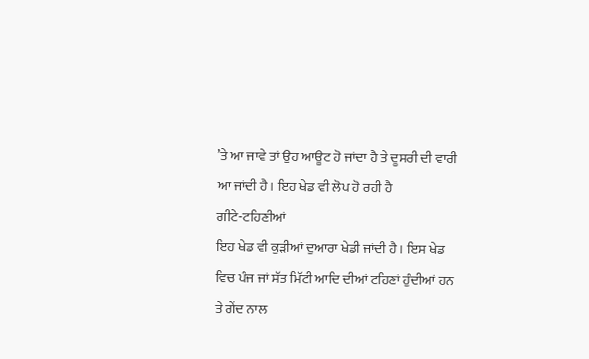’ਤੇ ਆ ਜਾਵੇ ਤਾਂ ਉਹ ਆਊਟ ਹੋ ਜਾਂਦਾ ਹੈ ਤੇ ਦੂਸਰੀ ਦੀ ਵਾਰੀ ਆ ਜਾਂਦੀ ਹੈ। ਇਹ ਖੇਡ ਵੀ ਲੋਪ ਹੋ ਰਹੀ ਹੈ
ਗੀਟੇ-ਟਹਿਣੀਆਂ
ਇਹ ਖੇਡ ਵੀ ਕੁੜੀਆਂ ਦੁਆਰਾ ਖੇਡੀ ਜਾਂਦੀ ਹੈ। ਇਸ ਖੇਡ ਵਿਚ ਪੰਜ ਜਾਂ ਸੱਤ ਮਿੱਟੀ ਆਦਿ ਦੀਆਂ ਟਹਿਣਾਂ ਹੁੰਦੀਆਂ ਹਨ ਤੇ ਗੇਂਦ ਨਾਲ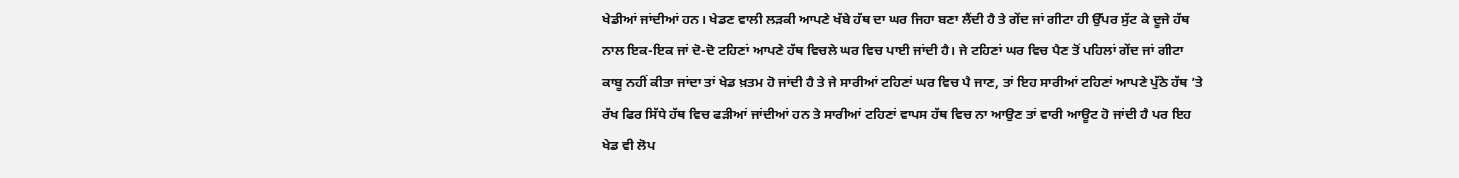ਖੇਡੀਆਂ ਜਾਂਦੀਆਂ ਹਨ। ਖੇਡਣ ਵਾਲੀ ਲੜਕੀ ਆਪਣੇ ਖੱਬੇ ਹੱਥ ਦਾ ਘਰ ਜਿਹਾ ਬਣਾ ਲੈਂਦੀ ਹੈ ਤੇ ਗੇਂਦ ਜਾਂ ਗੀਟਾ ਹੀ ਉੱਪਰ ਸੁੱਟ ਕੇ ਦੂਜੇ ਹੱਥ ਨਾਲ ਇਕ-ਇਕ ਜਾਂ ਦੋ-ਦੋ ਟਹਿਣਾਂ ਆਪਣੇ ਹੱਥ ਵਿਚਲੇ ਘਰ ਵਿਚ ਪਾਈ ਜਾਂਦੀ ਹੈ। ਜੇ ਟਹਿਣਾਂ ਘਰ ਵਿਚ ਪੈਣ ਤੋਂ ਪਹਿਲਾਂ ਗੇਂਦ ਜਾਂ ਗੀਟਾ ਕਾਬੂ ਨਹੀਂ ਕੀਤਾ ਜਾਂਦਾ ਤਾਂ ਖੇਡ ਖ਼ਤਮ ਹੋ ਜਾਂਦੀ ਹੈ ਤੇ ਜੇ ਸਾਰੀਆਂ ਟਹਿਣਾਂ ਘਰ ਵਿਚ ਪੈ ਜਾਣ, ਤਾਂ ਇਹ ਸਾਰੀਆਂ ਟਹਿਣਾਂ ਆਪਣੇ ਪੁੱਠੇ ਹੱਥ ’ਤੇ ਰੱਖ ਫਿਰ ਸਿੱਧੇ ਹੱਥ ਵਿਚ ਫੜੀਆਂ ਜਾਂਦੀਆਂ ਹਨ ਤੇ ਸਾਰੀਆਂ ਟਹਿਣਾਂ ਵਾਪਸ ਹੱਥ ਵਿਚ ਨਾ ਆਉਣ ਤਾਂ ਵਾਰੀ ਆਊਟ ਹੋ ਜਾਂਦੀ ਹੈ ਪਰ ਇਹ ਖੇਡ ਵੀ ਲੋਪ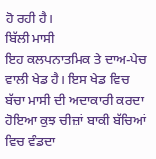ਹੋ ਰਹੀ ਹੈ।
ਬਿੱਲੀ ਮਾਸੀ
ਇਹ ਕਲਪਨਾਤਮਿਕ ਤੇ ਦਾਅ-ਪੇਚ ਵਾਲੀ ਖੇਡ ਹੈ। ਇਸ ਖੇਡ ਵਿਚ ਬੱਚਾ ਮਾਸੀ ਦੀ ਅਦਾਕਾਰੀ ਕਰਦਾ ਹੋਇਆ ਕੁਝ ਚੀਜ਼ਾਂ ਬਾਕੀ ਬੱਚਿਆਂ ਵਿਚ ਵੰਡਦਾ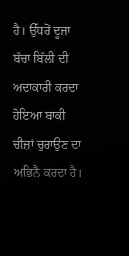ਹੈ। ਉੱਧਰੋਂ ਦੂਜਾ ਬੱਚਾ ਬਿੱਲੀ ਦੀ ਅਦਾਕਾਰੀ ਕਰਦਾ ਹੋਇਆ ਬਾਕੀ ਚੀਜ਼ਾਂ ਚੁਰਾਉਣ ਦਾ ਅਭਿਨੈ ਕਰਦਾ ਹੈ।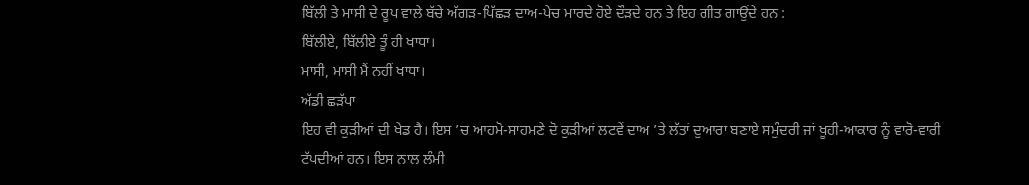ਬਿੱਲੀ ਤੇ ਮਾਸੀ ਦੇ ਰੂਪ ਵਾਲੇ ਬੱਚੇ ਅੱਗੜ-ਪਿੱਛੜ ਦਾਅ-ਪੇਚ ਮਾਰਦੇ ਹੋਏ ਦੌੜਦੇ ਹਨ ਤੇ ਇਹ ਗੀਤ ਗਾਉਂਦੇ ਹਨ :
ਬਿੱਲੀਏ, ਬਿੱਲੀਏ ਤੂੰ ਹੀ ਖਾਧਾ।
ਮਾਸੀ, ਮਾਸੀ ਮੈਂ ਨਹੀਂ ਖਾਧਾ।
ਅੱਡੀ ਛੜੱਪਾ
ਇਹ ਵੀ ਕੁੜੀਆਂ ਦੀ ਖੇਡ ਹੈ। ਇਸ ’ਚ ਆਹਮੋ-ਸਾਹਮਣੇ ਦੋ ਕੁੜੀਆਂ ਲਟਵੇਂ ਦਾਅ ’ਤੇ ਲੱਤਾਂ ਦੁਆਰਾ ਬਣਾਏ ਸਮੁੰਦਰੀ ਜਾਂ ਖੂਹੀ-ਆਕਾਰ ਨੂੰ ਵਾਰੋ-ਵਾਰੀ ਟੱਪਦੀਆਂ ਹਨ। ਇਸ ਨਾਲ ਲੰਮੀ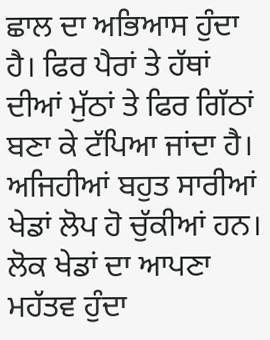ਛਾਲ ਦਾ ਅਭਿਆਸ ਹੁੰਦਾ ਹੈ। ਫਿਰ ਪੈਰਾਂ ਤੇ ਹੱਥਾਂ ਦੀਆਂ ਮੁੱਠਾਂ ਤੇ ਫਿਰ ਗਿੱਠਾਂ ਬਣਾ ਕੇ ਟੱਪਿਆ ਜਾਂਦਾ ਹੈ। ਅਜਿਹੀਆਂ ਬਹੁਤ ਸਾਰੀਆਂ ਖੇਡਾਂ ਲੋਪ ਹੋ ਚੁੱਕੀਆਂ ਹਨ। ਲੋਕ ਖੇਡਾਂ ਦਾ ਆਪਣਾ ਮਹੱਤਵ ਹੁੰਦਾ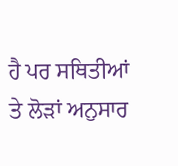ਹੈ ਪਰ ਸਥਿਤੀਆਂ ਤੇ ਲੋੜਾਂ ਅਨੁਸਾਰ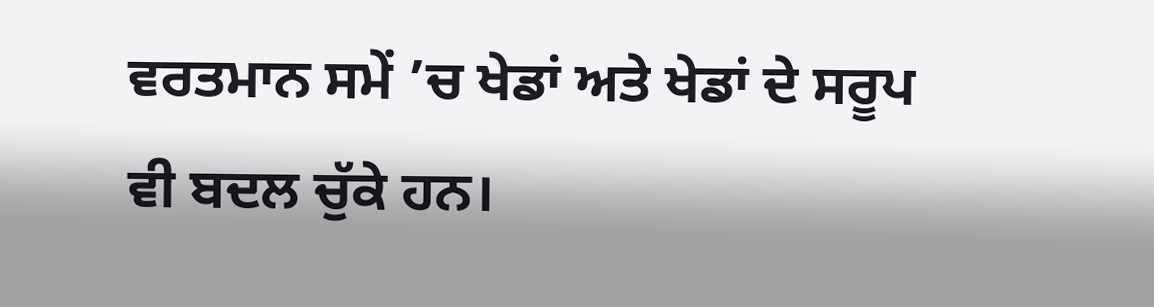ਵਰਤਮਾਨ ਸਮੇਂ ’ਚ ਖੇਡਾਂ ਅਤੇ ਖੇਡਾਂ ਦੇ ਸਰੂਪ ਵੀ ਬਦਲ ਚੁੱਕੇ ਹਨ।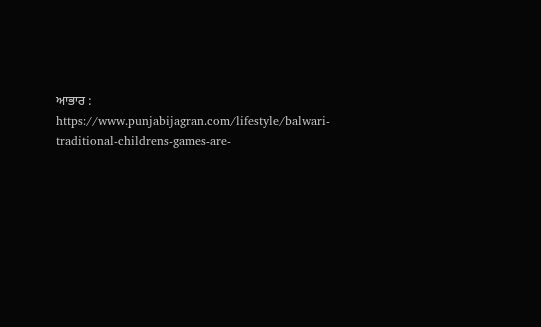ਆਭਾਰ : https://www.punjabijagran.com/lifestyle/balwari-traditional-childrens-games-are-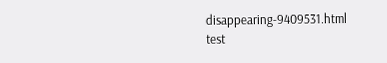disappearing-9409531.html
test